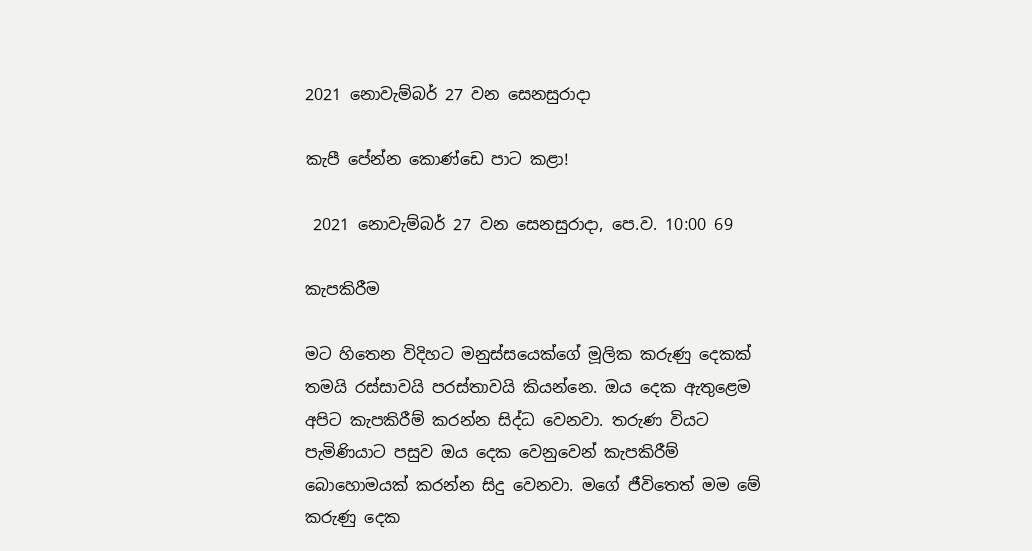2021 නොවැම්බර් 27 වන සෙනසුරාදා

කැපී පේන්න කොණ්ඩෙ පාට කළා!

 2021 නොවැම්බර් 27 වන සෙනසුරාදා, පෙ.ව. 10:00 69

කැපකිරීම

මට හිතෙන විදිහට මනුස්සයෙක්ගේ මූලික කරුණු දෙකක් තමයි රස්සාවයි පරස්තාවයි කියන්නෙ. ඔය දෙක ඇතුළෙම අපිට කැපකිරීම් කරන්න සිද්ධ වෙනවා. තරුණ වියට පැමිණියාට පසුව ඔය දෙක වෙනුවෙන් කැපකිරීම් බොහොමයක් කරන්න සිදු වෙනවා. මගේ ජීවිතෙත් මම මේ කරුණු දෙක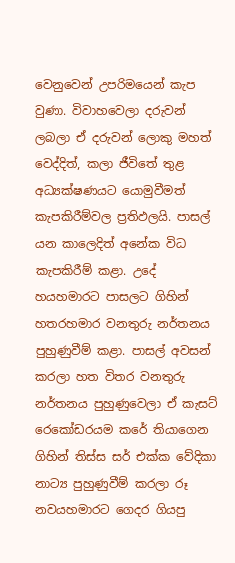වෙනුවෙන් උපරිමයෙන් කැප වුණා. විවාහවෙලා දරුවන් ලබලා ඒ දරුවන් ලොකු මහත් වෙද්දිත්, කලා ජීවිතේ තුළ අධ්‍යක්ෂණයට යොමුවීමත් කැපකිරීම්වල ප්‍රතිඵලයි. පාසල් යන කාලෙදිත් අනේක විධ කැපකිරීම් කළා. උදේ හයහමාරට පාසලට ගිහින් හතරහමාර වනතුරු නර්තනය පුහුණුවීම් කළා. පාසල් අවසන් කරලා හත විතර වනතුරු නර්තනය පුහුණුවෙලා ඒ කැසට් රෙකෝඩරයම කරේ තියාගෙන ගිහින් තිස්ස සර් එක්ක වේදිකා නාට්‍ය පුහුණුවීම් කරලා රූ නවයහමාරට ගෙදර ගියපු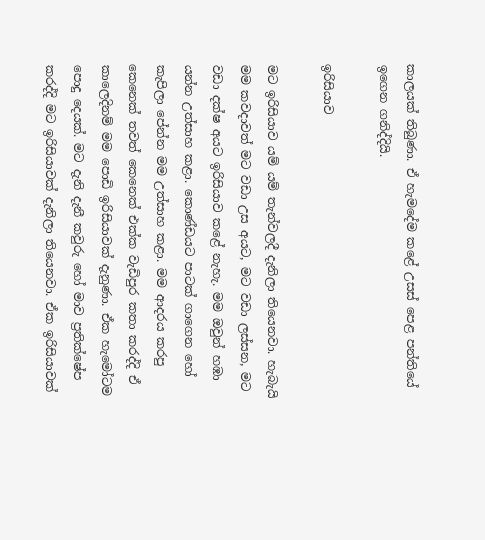කාලයක් තිබුණා. ඒ හැමදේම කළේ උසස් පෙළ පන්තියේ ඉගෙන ගනිද්දියි.

ඉරිසියාව

මට ඉරිසියාව යම් යම් තැන්වලදී දැනිලා තියෙනවා. හැබැයි මම කවදාවත් මට වඩා උස අයට, මට වඩා ලස්සන, මට වඩා දක්ෂ අයට ඉරිසියාව කළේ නැහැ. මම ඔවුන් හඹා යන්න උත්සාහ කළා. කොණ්ඩයට පාටක් ගාගෙන හෝ කැපිලා පේන්න මම උත්සාහ කළා. මම ආදරය කරපු කෙනෙක් තවත් කෙනෙක් එක්ක වැඩිපුර කතා කරද්දි ඒ කාලෙදිනම් මම පොඩි ඉරිසියාවක් දැනුණා. ඒක හැමෝටම පොදු දෙයක්. මට දැනි දැනී කවුරු හෝ මාව ප්‍රතික්ෂේප කරද්දි මට ඉරිසියාවක් දැනිලා තියෙනවා. ඒක ඉරිසියාවක්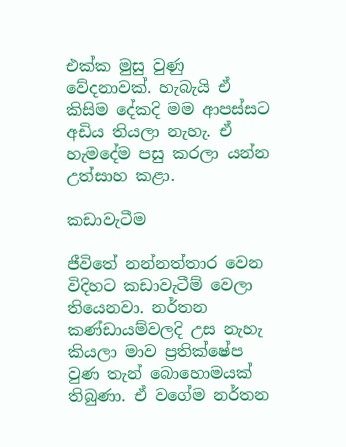එක්ක මුසු වුණු වේදනාවක්. හැබැයි ඒ කිසිම දේකදි මම ආපස්සට අඩිය තියලා නැහැ. ඒ හැමදේම පසු කරලා යන්න උත්සාහ කළා.

කඩාවැටීම

ජීවිතේ නන්නත්තාර වෙන විදිහට කඩාවැටීම් වෙලා තියෙනවා. නර්තන කණ්ඩායම්වලදි උස නැහැ කියලා මාව ප්‍රතික්ෂේප වුණ තැන් බොහොමයක් තිබුණා. ඒ වගේම නර්තන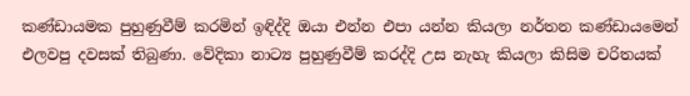කණ්ඩායමක පුහුණුවීම් කරමින් ඉඳිද්දි ඔයා එන්න එපා යන්න කියලා නර්තන කණ්ඩායමෙන් එලවපු දවසක් තිබුණා. වේදිකා නාට්‍ය පුහුණුවීම් කරද්දි උස නැහැ කියලා කිසිම චරිතයක්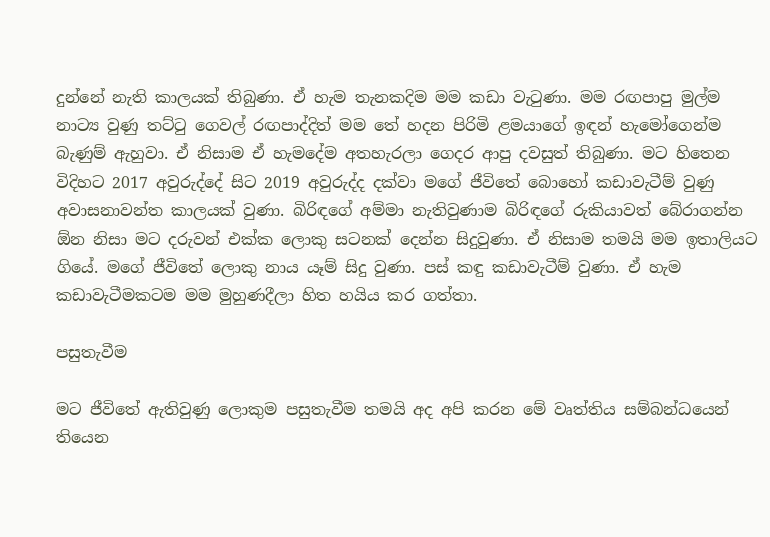දුන්නේ නැති කාලයක් තිබුණා. ඒ හැම තැනකදිම මම කඩා වැටුණා. මම රඟපාපු මුල්ම නාට්‍ය වුණු තට්ටු ගෙවල් රඟපාද්දිත් මම තේ හදන පිරිමි ළමයාගේ ඉඳන් හැමෝගෙන්ම බැණුම් ඇහුවා. ඒ නිසාම ඒ හැමදේම අතහැරලා ගෙදර ආපු දවසුත් තිබුණා. මට හිතෙන විදිහට 2017 අවුරුද්දේ සිට 2019 අවුරුද්ද දක්වා මගේ ජීවිතේ බොහෝ කඩාවැටීම් වුණු අවාසනාවන්ත කාලයක් වුණා. බිරිඳගේ අම්මා නැතිවුණාම බිරිඳගේ රුකියාවත් බේරාගන්න ඕන නිසා මට දරුවන් එක්ක ලොකු සටනක් දෙන්න සිදුවුණා. ඒ නිසාම තමයි මම ඉතාලියට ගියේ. මගේ ජීවිතේ ලොකු නාය යෑම් සිදු වුණා. පස් කඳු කඩාවැටීම් වුණා. ඒ හැම කඩාවැටීමකටම මම මුහුණදීලා හිත හයිය කර ගත්තා.

පසුතැවීම

මට ජීවිතේ ඇතිවුණු ලොකුම පසුතැවීම තමයි අද අපි කරන මේ වෘත්තිය සම්බන්ධයෙන් තියෙන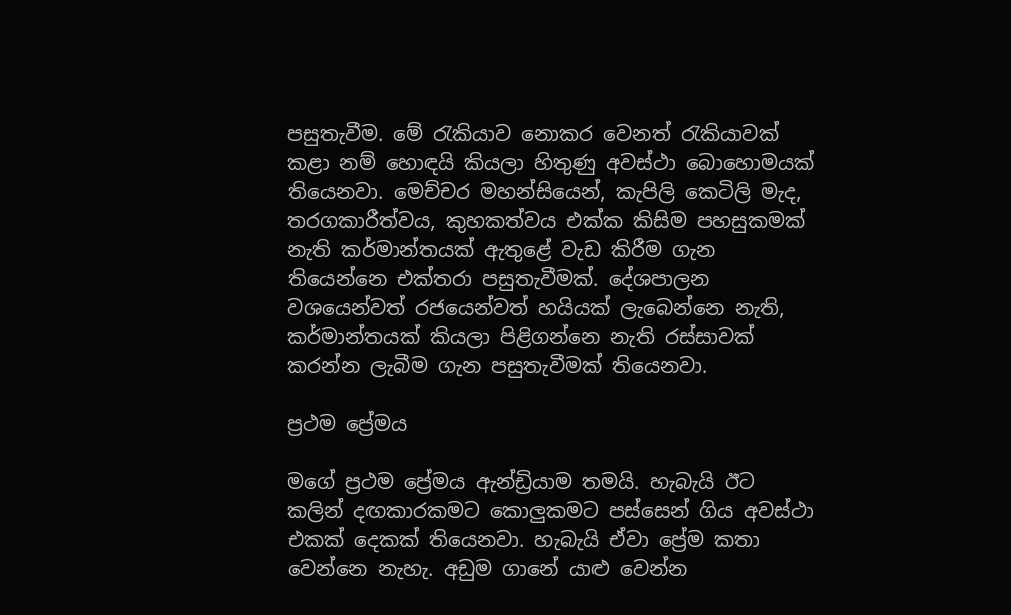පසුතැවීම. මේ රැකියාව නොකර වෙනත් රැකියාවක් කළා නම් හොඳයි කියලා හිතුණු අවස්ථා බොහොමයක් තියෙනවා. මෙච්චර මහන්සියෙන්, කැපිලි කෙටිලි මැද, තරගකාරීත්වය, කුහකත්වය එක්ක කිසිම පහසුකමක් නැති කර්මාන්තයක් ඇතුළේ වැඩ කිරීම ගැන තියෙන්නෙ එක්තරා පසුතැවීමක්. දේශපාලන වශයෙන්වත් රජයෙන්වත් හයියක් ලැබෙන්නෙ නැති, කර්මාන්තයක් කියලා පිළිගන්නෙ නැති රස්සාවක් කරන්න ලැබීම ගැන පසුතැවීමක් තියෙනවා.

ප්‍රථම ප්‍රේමය

මගේ ප්‍රථම ප්‍රේමය ඇන්ඩ්‍රියාම තමයි. හැබැයි ඊට කලින් දඟකාරකමට කොලුකමට පස්සෙන් ගිය අවස්ථා එකක් දෙකක් තියෙනවා. හැබැයි ඒවා ප්‍රේම කතා වෙන්නෙ නැහැ. අඩුම ගානේ යාළු වෙන්න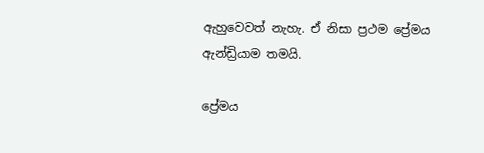ඇහුවෙවත් නැහැ. ඒ නිසා ප්‍රථම ප්‍රේමය ඇන්ඩ්‍රියාම තමයි.

ප්‍රේමය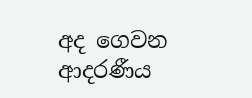අද ගෙවන ආදරණීය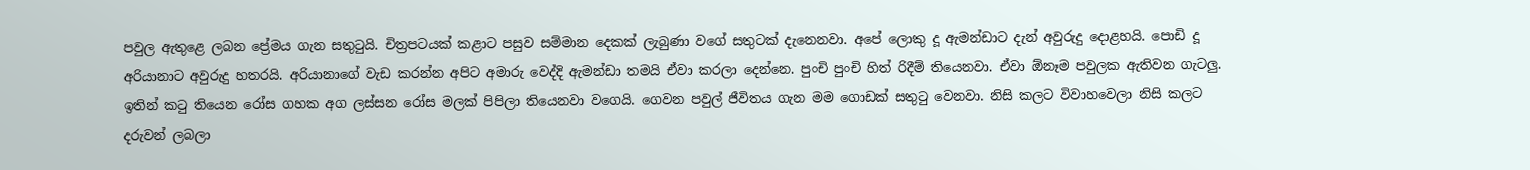පවුල ඇතුළෙ ලබන ප්‍රේමය ගැන සතුටුයි. චිත්‍රපටයක් කළාට පසුව සම්මාන දෙකක් ලැබුණා වගේ සතුටක් දැනෙනවා. අපේ ලොකු දූ ඇමන්ඩාට දැන් අවුරුදු දොළහයි. පොඩි දූ අරියානාට අවුරුදු හතරයි. අරියානාගේ වැඩ කරන්න අපිට අමාරු වෙද්දි ඇමන්ඩා තමයි ඒවා කරලා දෙන්නෙ. පුංචි පුංචි හිත් රිදීම් තියෙනවා. ඒවා ඕනෑම පවුලක ඇතිවන ගැටලු. ඉතින් කටු තියෙන රෝස ගහක අග ලස්සන රෝස මලක් පිපිලා තියෙනවා වගෙයි. ගෙවන පවුල් ජීවිතය ගැන මම ගොඩක් සතුටු වෙනවා. නිසි කලට විවාහවෙලා නිසි කලට දරුවන් ලබලා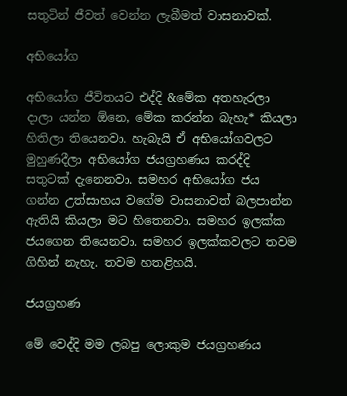සතුටින් ජීවත් වෙන්න ලැබීමත් වාසනාවක්.

අභියෝග

අභියෝග ජීවිතයට එද්දි &මේක අතහැරලා දාලා යන්න ඕනෙ, මේක කරන්න බැහැ* කියලා හිතිලා තියෙනවා. හැබැයි ඒ අභියෝගවලට මුහුණදීලා අභියෝග ජයග්‍රහණය කරද්දි සතුටක් දැනෙනවා. සමහර අභියෝග ජය ගන්න උත්සාහය වගේම වාසනාවත් බලපාන්න ඇතියි කියලා මට හිතෙනවා. සමහර ඉලක්ක ජයගෙන තියෙනවා. සමහර ඉලක්කවලට තවම ගිහින් නැහැ. තවම හතළිහයි.

ජයග්‍රහණ

මේ වෙද්දි මම ලබපු ලොකුම ජයග්‍රහණය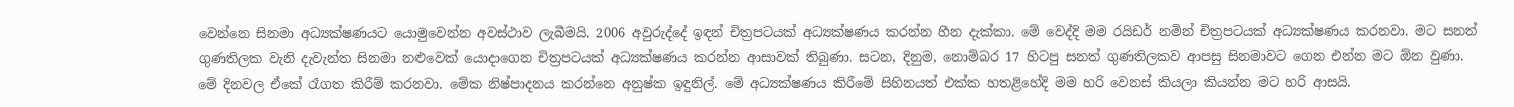වෙන්නෙ සිනමා අධ්‍යක්ෂණයට යොමුවෙන්න අවස්ථාව ලැබීමයි. 2006 අවුරුද්දේ ඉඳන් චිත්‍රපටයක් අධ්‍යක්ෂණය කරන්න හීන දැක්කා. මේ වෙද්දි මම රයිඩර් නමින් චිත්‍රපටයක් අධ්‍යක්ෂණය කරනවා. මට සනත් ගුණතිලක වැනි දැවැන්ත සිනමා නළුවෙක් යොදාගෙන චිත්‍රපටයක් අධ්‍යක්ෂණය කරන්න ආසාවක් තිබුණා. සටන, දිනුම, නොම්බර 17 හිටපු සනත් ගුණතිලකව ආපසු සිනමාවට ගෙන එන්න මට ඕන වුණා. මේ දිනවල ඒකේ රෑගත කිරීම් කරනවා. මේක නිෂ්පාදනය කරන්නෙ අනුෂ්ක ඉඳුනිල්. මේ අධ්‍යක්ෂණය කිරීමේ සිහිනයත් එක්ක හතළිහේදි මම හරි වෙනස් කියලා කියන්න මට හරි ආසයි.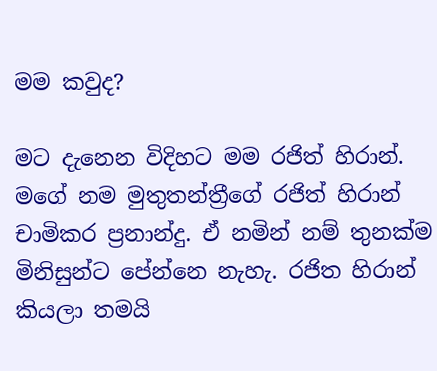මම කවුද?

මට දැනෙන විදිහට මම රජිත් හිරාන්. මගේ නම මුතුතන්ත්‍රීගේ රජිත් හිරාන් චාමිකර ප්‍රනාන්දු. ඒ නමින් නම් තුනක්ම මිනිසුන්ට පේන්නෙ නැහැ. රජිත හිරාන් කියලා තමයි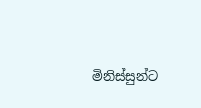මිනිස්සුන්ට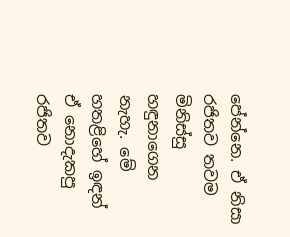පේන්නෙ. ඒ නිසා රජිතව තවම මිනිස්සු හඳුනාගෙන නැහැ. මේ හතළිහේ ඉඳන් ඒ නොදැකපු රජිතව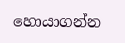හොයාගන්න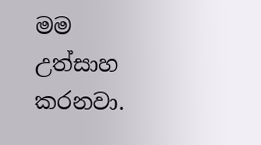මම උත්සාහ කරනවා.